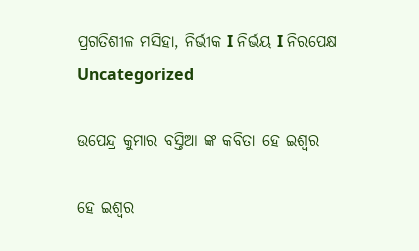ପ୍ରଗତିଶୀଳ ମସିହା, ନିର୍ଭୀକ I ନିର୍ଭୟ I ନିରପେକ୍ଷ
Uncategorized

ଉପେନ୍ଦ୍ର କୁମାର ବସ୍ତିଆ ଙ୍କ କବିତା ହେ ଇଶ୍ଵର

ହେ ଇଶ୍ଵର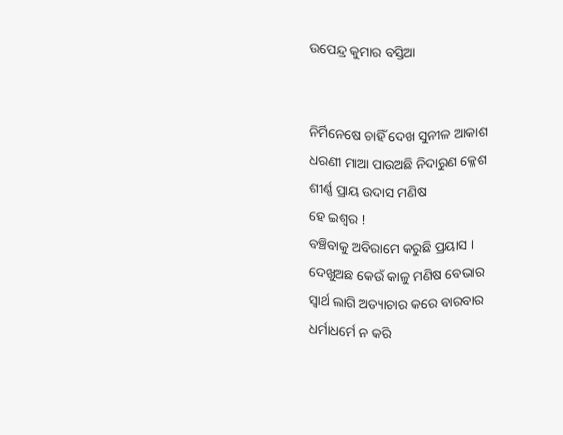ଉପେନ୍ଦ୍ର କୁମାର ବସ୍ତିଆ


ନିର୍ମିନେଷେ ଚାହିଁ ଦେଖ ସୁନୀଳ ଆକାଶ
ଧରଣୀ ମାଆ ପାଉଅଛି ନିଦାରୁଣ କ୍ଳେଶ
ଶୀର୍ଣ୍ଣ ପ୍ରାୟ ଉଦାସ ମଣିଷ
ହେ ଇଶ୍ଵର !
ବଞ୍ଚିବାକୁ ଅବିରାମେ କରୁଛି ପ୍ରୟାସ ।
ଦେଖୁଅଛ କେଉଁ କାଳୁ ମଣିଷ ବେଭାର
ସ୍ୱାର୍ଥ ଲାଗି ଅତ୍ୟାଚାର କରେ ବାରବାର
ଧର୍ମାଧର୍ମେ ନ କରି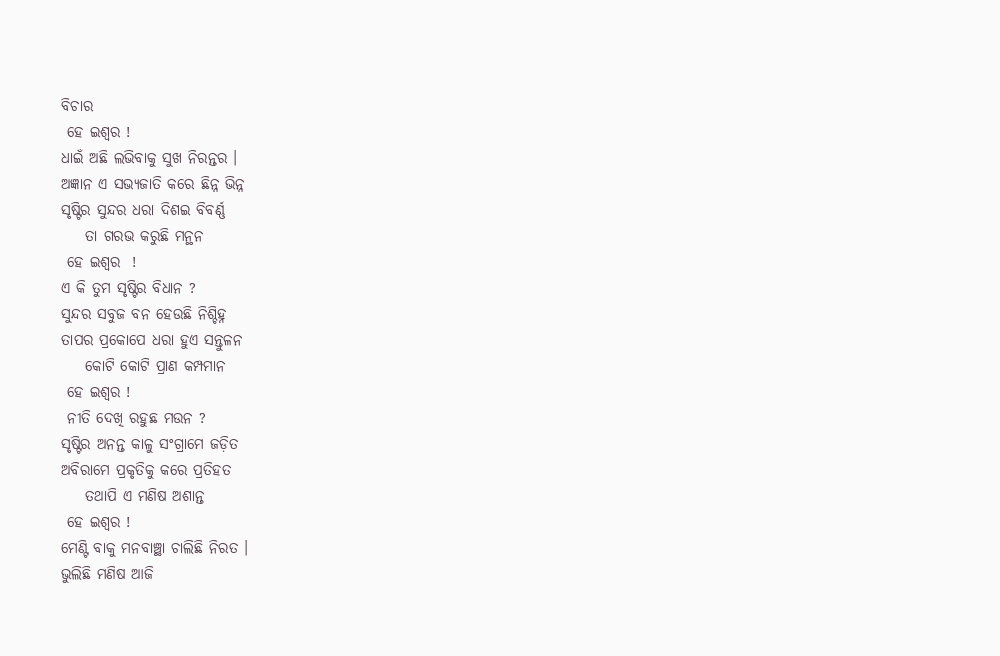ବିଚାର
 ହେ ଇଶ୍ଵର !
ଧାଇଁ ଅଛି ଲଭିବାକୁ ସୁଖ ନିରନ୍ତର ।
ଅଜ୍ଞାନ ଏ ସଭ୍ୟଜାତି କରେ ଛିନ୍ନ ଭିନ୍ନ
ସୃଷ୍ଟିର ସୁନ୍ଦର ଧରା ଦିଶଇ ବିବର୍ଣ୍ଣ
    ତା ଗରଭ କରୁଛି ମନ୍ଥନ
 ହେ ଇଶ୍ଵର  !
ଏ କି ତୁମ ସୃଷ୍ଟିର ବିଧାନ ?
ସୁନ୍ଦର ସବୁଜ ବନ ହେଉଛି ନିଶ୍ଚିହ୍ନ
ତାପର ପ୍ରକୋପେ ଧରା ହୁଏ ସନ୍ତୁଳନ
    କୋଟି କୋଟି ପ୍ରାଣ କମ୍ପମାନ
 ହେ ଇଶ୍ଵର !
 ନୀତି ଦେଖି ରହୁଛ ମଉନ ?
ସୃଷ୍ଟିର ଅନନ୍ତ କାଳୁ ସଂଗ୍ରାମେ ଜଡ଼ିତ
ଅବିରାମେ ପ୍ରକୃତିକୁ କରେ ପ୍ରତିହତ
    ତଥାପି ଏ ମଣିଷ ଅଶାନ୍ତ
 ହେ ଇଶ୍ଵର !
ମେଣ୍ଟି ବାକୁ ମନବାଞ୍ଛା ଚାଲିଛି ନିରତ ।
ଭୁଲିଛି ମଣିଷ ଆଜି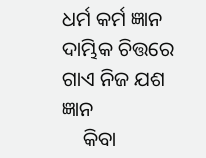ଧର୍ମ କର୍ମ ଜ୍ଞାନ
ଦାମ୍ଭିକ ଚିତ୍ତରେ ଗାଏ ନିଜ ଯଶ ଜ୍ଞାନ
    କିବା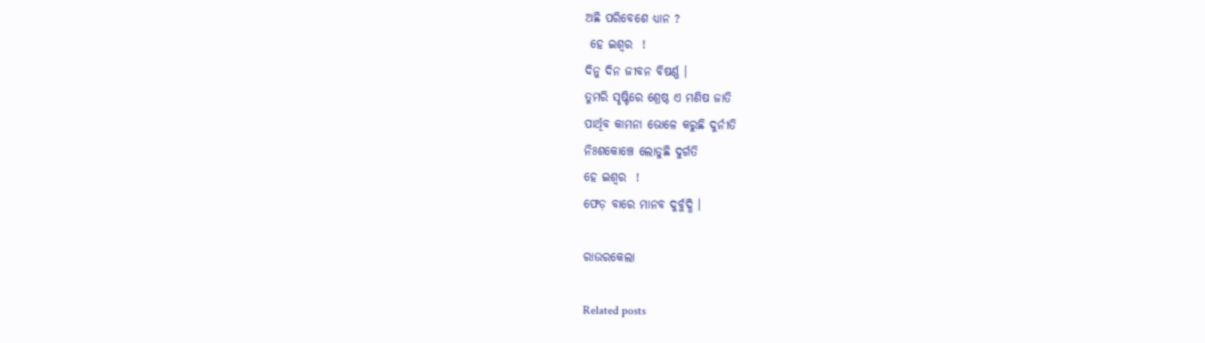ଅଛି ପରିବେଶେ ଧ୍ୟାନ ?
 ହେ ଇଶ୍ଵର  !
ଦିନୁ ଦିନ ଜୀବନ ବିଷର୍ଣ୍ଣ ।
ତୁମରି ସୃଷ୍ଟିରେ ଶ୍ରେଷ୍ଠ ଏ ମଣିଷ ଜାତି
ପାର୍ଥିବ କାମନା ଭୋଳେ କରୁଛି ଦୁର୍ନୀତି
ନିଃଶକୋଞ୍ଚେ ଲୋଡୁଛି ଦୁର୍ଗତି
ହେ ଇଶ୍ଵର  !
ଫେଡ଼ ବାରେ ମାନବ ଦୁର୍ବୁଦ୍ଧି ।

ରାଉରକେଲା

Related posts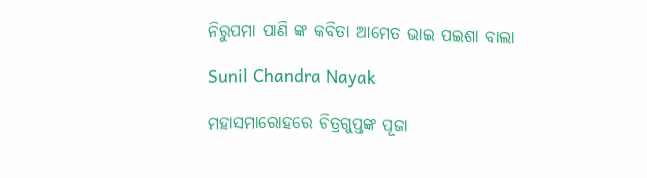ନିରୁପମା ପାଣି ଙ୍କ କବିତା ଆମେତ ଭାଇ ପଇଶା ବାଲା

Sunil Chandra Nayak

ମହାସମାରୋହରେ ଚିତ୍ରଗୁପ୍ତଙ୍କ ପୂଜା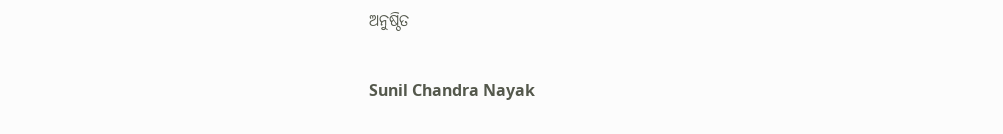ଅନୁଷ୍ଠିତ

Sunil Chandra Nayak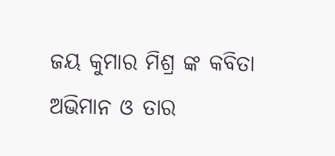ଜୟ କୁମାର ମିଶ୍ର ଙ୍କ କବିତା ଅଭିମାନ ଓ ତାର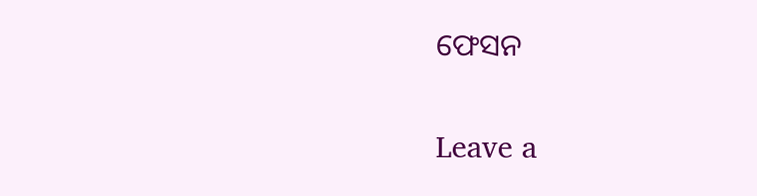ଫେସନ

Leave a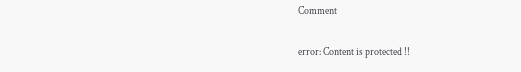Comment

error: Content is protected !!